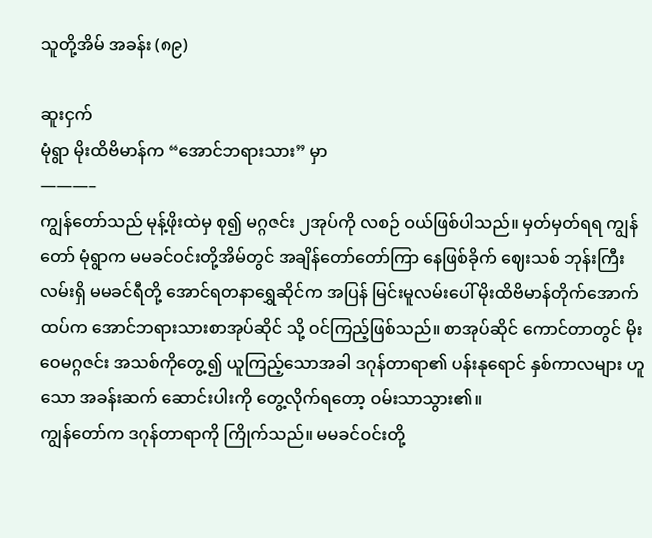သူတို့အိမ် အခန်း (၈၉)

ဆူးငှက်
မုံရွာ မိုးထိဗိမာန်က “အောင်ဘရားသား” မှာ
———–
ကျွန်တော်သည် မုန့်ဖိုးထဲမှ စု၍ မဂ္ဂဇင်း ၂အုပ်ကို လစဉ် ဝယ်ဖြစ်ပါသည်။ မှတ်မှတ်ရရ ကျွန်တော် မုံရွာက မမခင်ဝင်းတို့အိမ်တွင် အချိန်တော်တော်ကြာ နေဖြစ်ခိုက် ဈေးသစ် ဘုန်းကြီးလမ်းရှိ မမခင်ရီတို့ အောင်ရတနာရွှေဆိုင်က အပြန် မြင်းမူလမ်းပေါ် မိုးထိဗိမာန်တိုက်အောက်ထပ်က အောင်ဘရားသားစာအုပ်ဆိုင် သို့ ဝင်ကြည့်ဖြစ်သည်။ စာအုပ်ဆိုင် ကောင်တာတွင် မိုးဝေမဂ္ဂဇင်း အသစ်ကိုတွေ့၍ ယူကြည့်သောအခါ ဒဂုန်တာရာ၏ ပန်းနုရောင် နှစ်ကာလများ ဟူသော အခန်းဆက် ဆောင်းပါးကို တွေ့လိုက်ရတော့ ဝမ်းသာသွား၏။
ကျွန်တော်က ဒဂုန်တာရာကို ကြိုက်သည်။ မမခင်ဝင်းတို့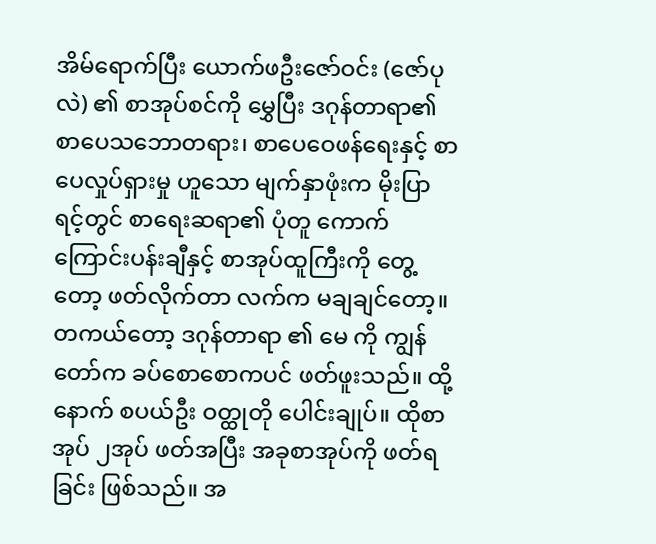အိမ်ရောက်ပြီး ယောက်ဖဦးဇော်ဝင်း (ဇော်ပုလဲ) ၏ စာအုပ်စင်ကို မွှေပြီး ဒဂုန်တာရာ၏ စာပေသဘောတရား၊ စာပေဝေဖန်ရေးနှင့် စာပေလှုပ်ရှားမှု ဟူသော မျက်နှာဖုံးက မိုးပြာရင့်တွင် စာရေးဆရာ၏ ပုံတူ ကောက်ကြောင်းပန်းချီနှင့် စာအုပ်ထူကြီးကို တွေ့တော့ ဖတ်လိုက်တာ လက်က မချချင်တော့။
တကယ်တော့ ဒဂုန်တာရာ ၏ မေ ကို ကျွန်တော်က ခပ်စောစောကပင် ဖတ်ဖူးသည်။ ထို့နောက် စပယ်ဦး ဝတ္ထုတို ပေါင်းချုပ်။ ထိုစာအုပ် ၂အုပ် ဖတ်အပြီး အခုစာအုပ်ကို ဖတ်ရခြင်း ဖြစ်သည်။ အ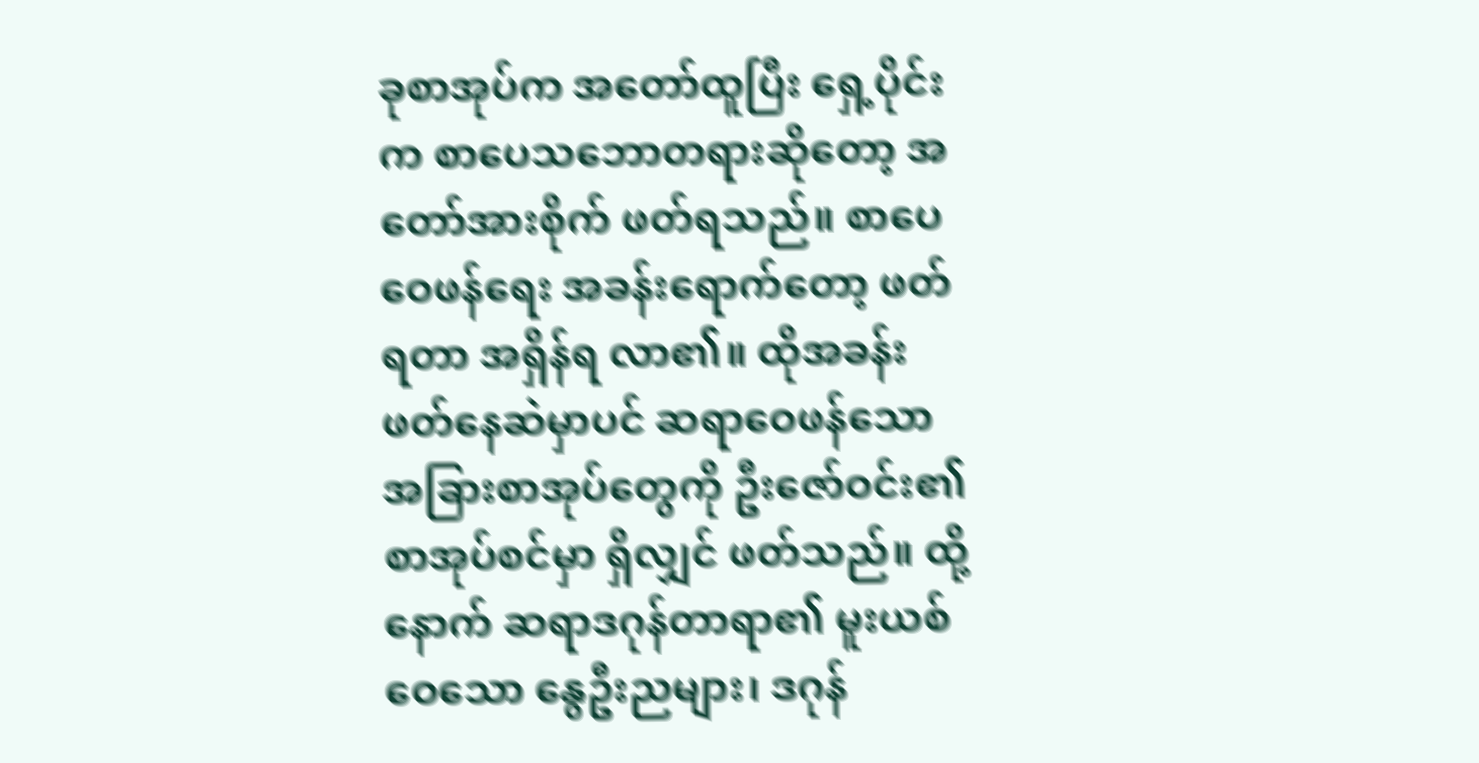ခုစာအုပ်က အတော်ထူပြီး ရှေ့ပိုင်းက စာပေသဘောတရားဆိုတော့ အတော်အားစိုက် ဖတ်ရသည်။ စာပေဝေဖန်ရေး အခန်းရောက်တော့ ဖတ်ရတာ အရှိန်ရ လာ၏။ ထိုအခန်းဖတ်နေဆဲမှာပင် ဆရာဝေဖန်သော အခြားစာအုပ်တွေကို ဦးဇော်ဝင်း၏ စာအုပ်စင်မှာ ရှိလျှင် ဖတ်သည်။ ထို့နောက် ဆရာဒဂုန်တာရာ၏ မူးယစ်ဝေသော နွေဦးညများ၊ ဒဂုန်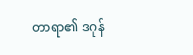တာရာ၏ ဒဂုန်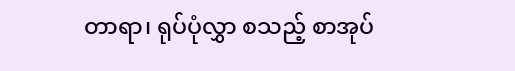တာရာ၊ ရုပ်ပုံလွှာ စသည့် စာအုပ်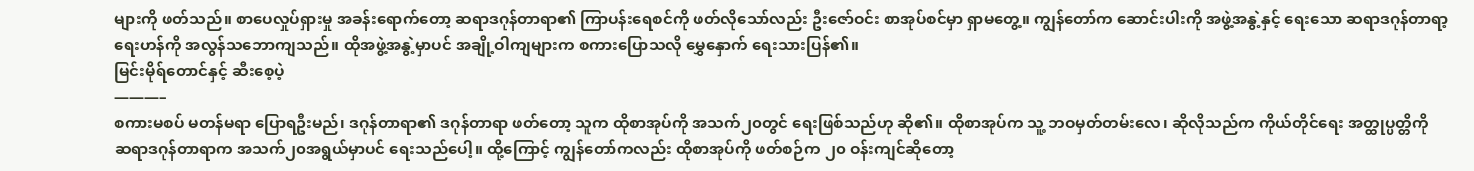များကို ဖတ်သည်။ စာပေလှုပ်ရှားမှု အခန်းရောက်တော့ ဆရာဒဂုန်တာရာ၏ ကြာပန်းရေစင်ကို ဖတ်လိုသော်လည်း ဦးဇော်ဝင်း စာအုပ်စင်မှာ ရှာမတွေ့။ ကျွန်တော်က ဆောင်းပါးကို အဖွဲ့အနွဲ့နှင့် ရေးသော ဆရာဒဂုန်တာရာ့ ရေးဟန်ကို အလွန်သဘောကျသည်။ ထိုအဖွဲ့အနွဲ့မှာပင် အချို့ဝါကျများက စကားပြောသလို မွှေနှောက် ရေးသားပြန်၏။
မြင်းမိုရ်တောင်နှင့် ဆီးစေ့ပဲ့
———–
စကားမစပ် မတန်မရာ ပြောရဦးမည်၊ ဒဂုန်တာရာ၏ ဒဂုန်တာရာ ဖတ်တော့ သူက ထိုစာအုပ်ကို အသက်၂၀တွင် ရေးဖြစ်သည်ဟု ဆို၏။ ထိုစာအုပ်က သူ့ ဘဝမှတ်တမ်းလေ၊ ဆိုလိုသည်က ကိုယ်တိုင်ရေး အတ္ထုပ္ပတ္တိကို ဆရာဒဂုန်တာရာက အသက်၂၀အရွယ်မှာပင် ရေးသည်ပေါ့။ ထို့ကြောင့် ကျွန်တော်ကလည်း ထိုစာအုပ်ကို ဖတ်စဉ်က ၂၀ ဝန်းကျင်ဆိုတော့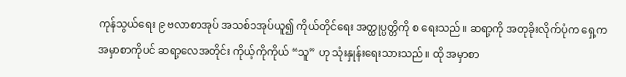ကုန်သွယ်ရေး ၉ ဗလာစာအုပ် အသစ်၁အုပ်ယူ၍ ကိုယ်တိုင်ရေး အတ္ထုပ္ပတ္တိကို စ ရေးသည်။ ဆရာ့ကို အတုခိုးလိုက်ပုံက ရှေ့က အမှာစာကိုပင် ဆရာ့လေအတိုင်း ကိုယ့်ကိုကိုယ် “သူ” ဟု သုံးနှုန်းရေးသားသည်။ ထို အမှာစာ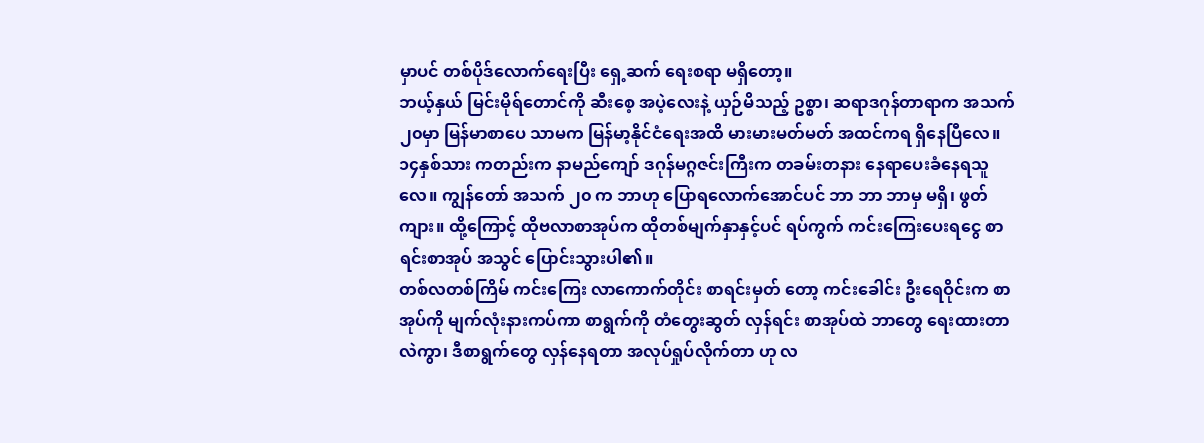မှာပင် တစ်ပိုဒ်လောက်ရေးပြီး ရှေ့ဆက် ရေးစရာ မရှိတော့။
ဘယ့်နှယ် မြင်းမိုရ်တောင်ကို ဆီးစေ့ အပဲ့လေးနဲ့ ယှဉ်မိသည့် ဥစ္စာ၊ ဆရာဒဂုန်တာရာက အသက်၂၀မှာ မြန်မာစာပေ သာမက မြန်မာ့နိုင်ငံရေးအထိ မားမားမတ်မတ် အထင်ကရ ရှိနေပြီလေ။ ၁၄နှစ်သား ကတည်းက နာမည်ကျော် ဒဂုန်မဂ္ဂဇင်းကြီးက တခမ်းတနား နေရာပေးခံနေရသူလေ။ ကျွန်တော် အသက် ၂၀ က ဘာဟု ပြောရလောက်အောင်ပင် ဘာ ဘာ ဘာမှ မရှိ၊ ဖွတ်ကျား။ ထို့ကြောင့် ထိုဗလာစာအုပ်က ထိုတစ်မျက်နှာနှင့်ပင် ရပ်ကွက် ကင်းကြေးပေးရငွေ စာရင်းစာအုပ် အသွင် ပြောင်းသွားပါ၏။
တစ်လတစ်ကြိမ် ကင်းကြေး လာကောက်တိုင်း စာရင်းမှတ် တော့ ကင်းခေါင်း ဦးရေဝိုင်းက စာအုပ်ကို မျက်လုံးနားကပ်ကာ စာရွက်ကို တံတွေးဆွတ် လှန်ရင်း စာအုပ်ထဲ ဘာတွေ ရေးထားတာလဲကွာ၊ ဒီစာရွက်တွေ လှန်နေရတာ အလုပ်ရှုပ်လိုက်တာ ဟု လ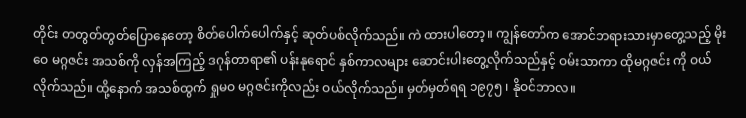တိုင်း တတွတ်တွတ်ပြောနေတော့ စိတ်ပေါက်ပေါက်နှင့် ဆုတ်ပစ်လိုက်သည်။ ကဲ ထားပါတော့။ ကျွန်တော်က အောင်ဘရားသားမှာတွေ့သည့် မိုးဝေ မဂ္ဂဇင်း အသစ်ကို လှန်အကြည့် ဒဂုန်တာရာ၏ ပန်းနုရောင် နှစ်ကာလများ ဆောင်းပါးတွေ့လိုက်သည်နှင့် ဝမ်းသာကာ ထိုမဂ္ဂဇင်း ကို ဝယ်လိုက်သည်။ ထို့နောက် အသစ်ထွက် ရှုမဝ မဂ္ဂဇင်းကိုလည်း ဝယ်လိုက်သည်။ မှတ်မှတ်ရရ ၁၉၇၅ ၊ နိုဝင်ဘာလ။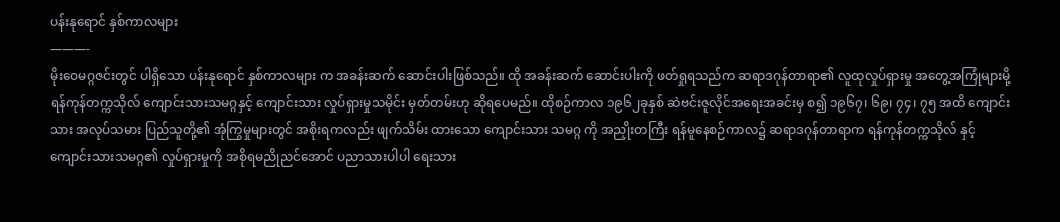ပန်းနုရောင် နှစ်ကာလများ
———-
မိုးဝေမဂ္ဂဇင်းတွင် ပါရှိသော ပန်းနုရောင် နှစ်ကာလများ က အခန်းဆက် ဆောင်းပါးဖြစ်သည်။ ထို အခန်းဆက် ဆောင်းပါးကို ဖတ်ရှုရသည်က ဆရာဒဂုန်တာရာ၏ လူထုလှုပ်ရှားမှု အတွေ့အကြုံများမို့ ရန်ကုန်တက္ကသိုလ် ကျောင်းသားသမဂ္ဂနှင့် ကျောင်းသား လှုပ်ရှားမှုသမိုင်း မှတ်တမ်းဟု ဆိုရပေမည်။ ထိုစဉ်ကာလ ၁၉၆၂ခုနှစ် ဆဲဗင်းဇူလိုင်အရေးအခင်းမှ စ၍ ၁၉၆၇၊ ၆၉၊ ၇၄၊ ၇၅ အထိ ကျောင်းသား အလုပ်သမား ပြည်သူတို့၏ အုံကြွမှုများတွင် အစိုးရကလည်း ဖျက်သိမ်း ထားသော ကျောင်းသား သမဂ္ဂ ကို အညှိုးတကြီး ရန်မူနေစဉ်ကာလ၌ ဆရာဒဂုန်တာရာက ရန်ကုန်တက္ကသိုလ် နှင့် ကျောင်းသားသမဂ္ဂ၏ လှုပ်ရှားမှုကို အစိုရမညိုညင်အောင် ပညာသားပါပါ ရေးသား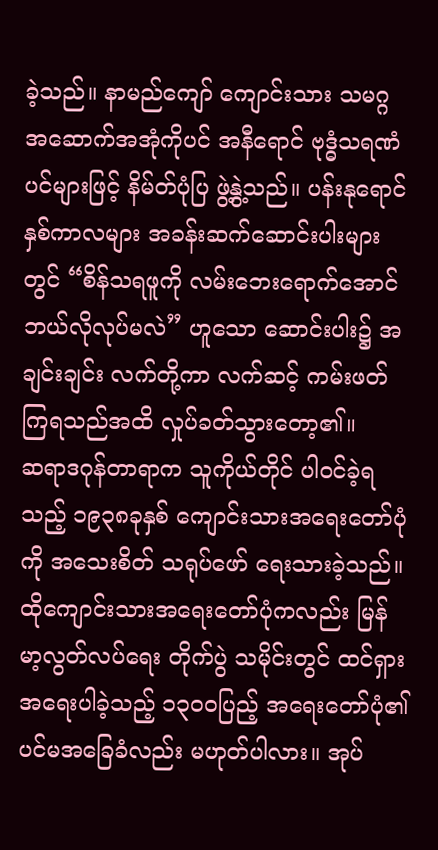ခဲ့သည်။ နာမည်ကျော် ကျောင်းသား သမဂ္ဂ အဆောက်အအုံကိုပင် အနီရောင် ဗုဒ္ဓံသရဏံပင်များဖြင့် နိမ်တ်ပုံပြ ဖွဲ့နွဲ့သည်။ ပန်းနုရောင် နှစ်ကာလများ အခန်းဆက်ဆောင်းပါးများတွင် “စိန်သရဖူကို လမ်းဘေးရောက်အောင် ဘယ်လိုလုပ်မလဲ” ဟူသော ဆောင်းပါး၌ အချင်းချင်း လက်တို့ကာ လက်ဆင့် ကမ်းဖတ်ကြရသည်အထိ လှုပ်ခတ်သွားတော့၏။
ဆရာဒဂုန်တာရာက သူကိုယ်တိုင် ပါဝင်ခဲ့ရသည့် ၁၉၃၈ခုနှစ် ကျောင်းသားအရေးတော်ပုံကို အသေးစိတ် သရုပ်ဖော် ရေးသားခဲ့သည်။ ထိုကျောင်းသားအရေးတော်ပုံကလည်း မြန်မာ့လွတ်လပ်ရေး တိုက်ပွဲ သမိုင်းတွင် ထင်ရှား အရေးပါခဲ့သည့် ၁၃၀၀ပြည့် အရေးတော်ပုံ၏ ပင်မအခြေခံလည်း မဟုတ်ပါလား။ အုပ်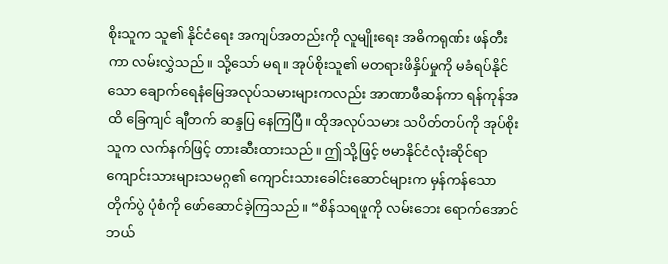စိုးသူက သူ၏ နိုင်ငံရေး အကျပ်အတည်းကို လူမျိုးရေး အဓိကရုဏ်း ဖန်တီးကာ လမ်းလွှဲသည်။ သို့သော် မရ။ အုပ်စိုးသူ၏ မတရားဖိနှိပ်မှုကို မခံရပ်နိုင်သော ချောက်ရေနံမြေအလုပ်သမားများကလည်း အာဏာဖီဆန်ကာ ရန်ကုန်အထိ ခြေကျင် ချီတက် ဆန္ဒပြ နေကြပြီ။ ထိုအလုပ်သမား သပိတ်တပ်ကို အုပ်စိုးသူက လက်နက်ဖြင့် တားဆီးထားသည်။ ဤသို့ဖြင့် ဗမာနိုင်ငံလုံးဆိုင်ရာ ကျောင်းသားများသမဂ္ဂ၏ ကျောင်းသားခေါင်းဆောင်များက မှန်ကန်သော တိုက်ပွဲ ပုံစံကို ဖော်ဆောင်ခဲ့ကြသည်။ “စိန်သရဖူကို လမ်းဘေး ရောက်အောင် ဘယ်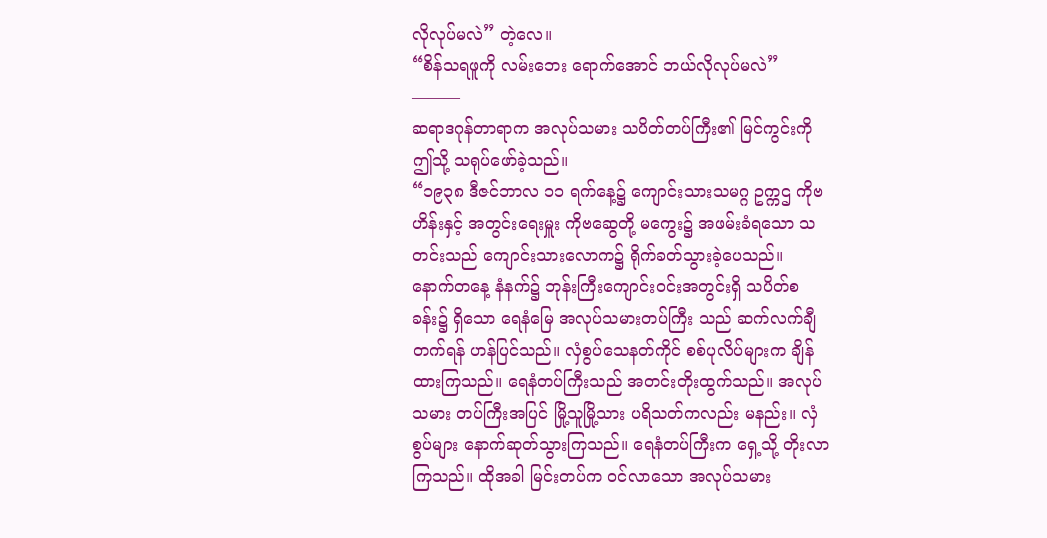လိုလုပ်မလဲ” တဲ့လေ။
“စိန်သရဖူကို လမ်းဘေး ရောက်အောင် ဘယ်လိုလုပ်မလဲ”
———
ဆရာဒဂုန်တာရာက အလုပ်သမား သပိတ်တပ်ကြီး၏ မြင်ကွင်းကို ဤသို့ သရုပ်ဖော်ခဲ့သည်။
“၁၉၃၈ ဒီဇင်ဘာလ ၁၁ ရက်နေ့၌ ကျောင်းသားသမဂ္ဂ ဥက္ကဌ ကိုဗဟိန်းနှင့် အတွင်းရေးမှူး ကိုဗဆွေတို့ မကွေး၌ အဖမ်းခံရသော သတင်းသည် ကျောင်းသားလောက၌ ရိုက်ခတ်သွားခဲ့ပေသည်။
နောက်တနေ့ နံနက်၌ ဘုန်းကြီးကျောင်းဝင်းအတွင်းရှိ သပိတ်စခန်း၌ ရှိသော ရေနံမြေ အလုပ်သမားတပ်ကြီး သည် ဆက်လက်ချီတက်ရန် ဟန်ပြင်သည်။ လှံစွပ်သေနတ်ကိုင် စစ်ပုလိပ်များက ချိန်ထားကြသည်။ ရေနံတပ်ကြီးသည် အတင်းတိုးထွက်သည်။ အလုပ်သမား တပ်ကြီးအပြင် မြို့သူမြို့သား ပရိသတ်ကလည်း မနည်း။ လှံစွပ်များ နောက်ဆုတ်သွားကြသည်။ ရေနံတပ်ကြီးက ရှေ့သို့ တိုးလာကြသည်။ ထိုအခါ မြင်းတပ်က ဝင်လာသော အလုပ်သမား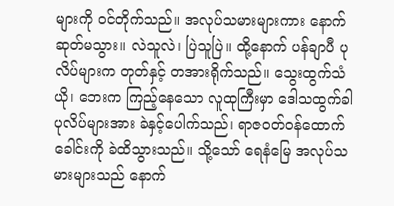များကို ဝင်တိုက်သည်။ အလုပ်သမားများကား နောက်ဆုတ်မသွား။ လဲသူလဲ၊ ပြဲသူပြဲ။ ထို့နောက် ပန်ချာပီ ပုလိပ်များက တုတ်နှင့် တအားရိုက်သည်။ သွေးထွက်သံယို၊ ဘေးက ကြည့်နေသော လူထုကြီးမှာ ဒေါသထွက်ခါ ပုလိပ်များအား ခဲနှင့်ပေါက်သည်၊ ရာဇဝတ်ဝန်ထောက် ခေါင်းကို ခဲထိသွားသည်။ သို့သော် ရေနံမြေ အလုပ်သမားများသည် နောက်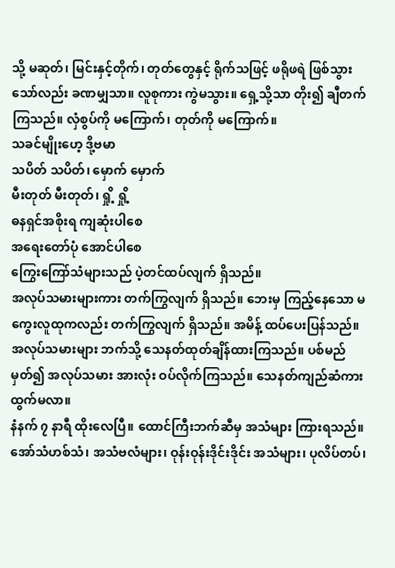သို့ မဆုတ်၊ မြင်းနှင့်တိုက်၊ တုတ်တွေနှင့် ရိုက်သဖြင့် ဖရိုဖရဲ ဖြစ်သွားသော်လည်း ခဏမျှသာ။ လူစုကား ကွဲမသွား။ ရှေ့သို့သာ တိုး၍ ချီတက်ကြသည်။ လှံစွပ်ကို မကြောက်၊ တုတ်ကို မကြောက်။
သခင်မျိုးဟေ့ ဒို့ဗမာ
သပိတ် သပိတ်၊ မှောက် မှောက်
မီးတုတ် မီးတုတ်၊ ရှို့ ရှို့
ဓနရှင်အစိုးရ ကျဆုံးပါစေ
အရေးတော်ပုံ အောင်ပါစေ
ကြွေးကြော်သံများသည် ပဲ့တင်ထပ်လျက် ရှိသည်။
အလုပ်သမားများကား တက်ကြွလျက် ရှိသည်။ ဘေးမှ ကြည့်နေသော မကွေးလူထုကလည်း တက်ကြွလျက် ရှိသည်။ အမိန့် ထပ်ပေးပြန်သည်။ အလုပ်သမားများ ဘက်သို့ သေနတ်ထုတ်ချိန်ထားကြသည်။ ပစ်မည် မှတ်၍ အလုပ်သမား အားလုံး ဝပ်လိုက်ကြသည်။ သေနတ်ကျည်ဆံကား ထွက်မလာ။
နံနက် ၇ နာရီ ထိုးလေပြီ။ ထောင်ကြီးဘက်ဆီမှ အသံများ ကြားရသည်။ အော်သံဟစ်သံ၊ အသံဗလံများ၊ ဝုန်းဝုန်းဒိုင်းဒိုင်း အသံများ၊ ပုလိပ်တပ်၊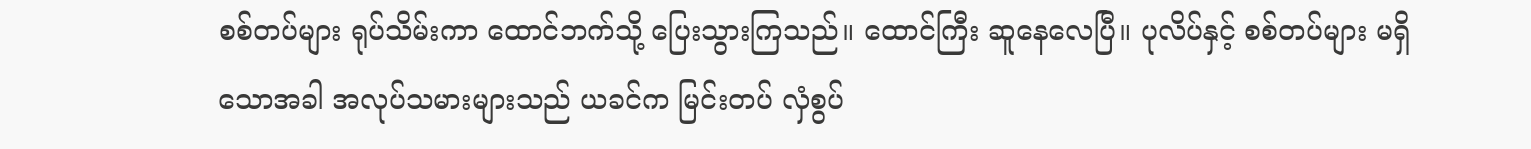စစ်တပ်များ ရုပ်သိမ်းကာ ထောင်ဘက်သို့ ပြေးသွားကြသည်။ ထောင်ကြီး ဆူနေလေပြီ။ ပုလိပ်နှင့် စစ်တပ်များ မရှိသောအခါ အလုပ်သမားများသည် ယခင်က မြင်းတပ် လှံစွပ်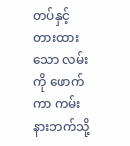တပ်နှင့် တားထားသော လမ်းကို ဖောက်ကာ ကမ်းနားဘက်သို့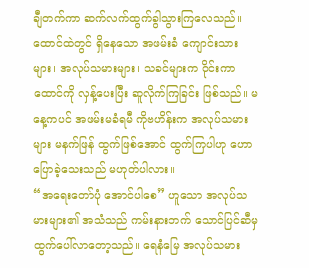ချီတက်ကာ ဆက်လက်ထွက်ခွါသွားကြလေသည်။ ထောင်ထဲတွင် ရှိနေသော အဖမ်းခံ ကျောင်းသားများ၊ အလုပ်သမားများ၊ သခင်များက ဝိုင်းကာ ထောင်ကို လှန့်ပေးပြီး ဆူလိုက်ကြခြင်း ဖြစ်သည်။ မနေ့ကပင် အဖမ်းမခံရမီ ကိုဗဟိန်းက အလုပ်သမားများ မနက်ဖြန် ထွက်ဖြစ်အောင် ထွက်ကြပါဟု ဟောပြောခဲ့သေးသည် မဟုတ်ပါလား။
“အရေးတော်ပုံ အောင်ပါစေ” ဟူသော အလုပ်သမားများ၏ အသံသည် ကမ်းနားဘက် သောင်ပြင်ဆီမှ ထွက်ပေါ်လာတော့သည်။ ရေနံမြေ အလုပ်သမား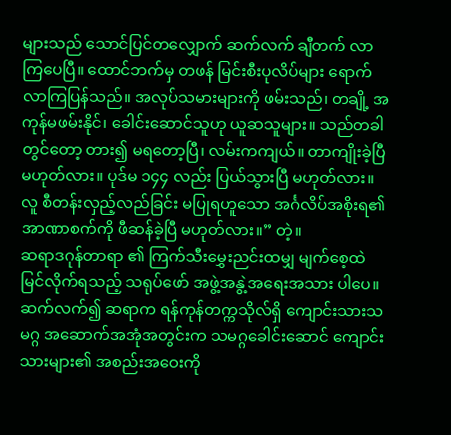များသည် သောင်ပြင်တလျှောက် ဆက်လက် ချီတက် လာကြပေပြီ။ ထောင်ဘက်မှ တဖန် မြင်းစီးပုလိပ်များ ရောက်လာကြပြန်သည်။ အလုပ်သမားများကို ဖမ်းသည်၊ တချို့ အကုန်မဖမ်းနိုင်၊ ခေါင်းဆောင်သူဟု ယူဆသူများ။ သည်တခါတွင်တော့ တား၍ မရတော့ပြီ၊ လမ်းကကျယ်။ တာကျိုးခဲ့ပြီ မဟုတ်လား။ ပုဒ်မ ၁၄၄ လည်း ပြယ်သွားပြီ မဟုတ်လား။ လူ စီတန်းလှည့်လည်ခြင်း မပြုရဟူသော အင်္ဂလိပ်အစိုးရ၏ အာဏာစက်ကို ဖီဆန်ခဲ့ပြီ မဟုတ်လား။” တဲ့။
ဆရာဒဂုန်တာရာ ၏ ကြက်သီးမွှေးညင်းထမျှ မျက်စေ့ထဲ မြင်လိုက်ရသည့် သရုပ်ဖော် အဖွဲ့အနွဲ့အရေးအသား ပါပေ။ ဆက်လက်၍ ဆရာက ရန်ကုန်တက္ကသိုလ်ရှိ ကျောင်းသားသမဂ္ဂ အဆောက်အအုံအတွင်းက သမဂ္ဂခေါင်းဆောင် ကျောင်းသားများ၏ အစည်းအဝေးကို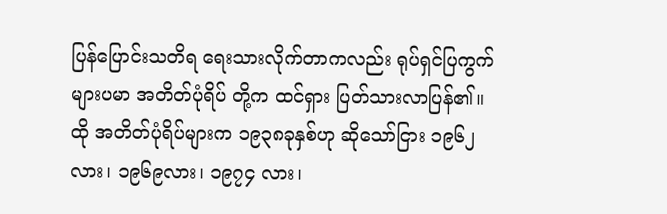ပြန်ပြောင်းသတိရ ရေးသားလိုက်တာကလည်း ရုပ်ရှင်ပြကွက်များပမာ အတိတ်ပုံရိပ် တို့က ထင်ရှား ပြတ်သားလာပြန်၏။ ထို အတိတ်ပုံရိပ်များက ၁၉၃၈ခုနှစ်ဟု ဆိုသော်ငြား ၁၉၆၂လား၊ ၁၉၆၉လား၊ ၁၉၇၄ လား၊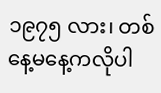၁၉၇၅ လား၊ တစ်နေ့မနေ့ကလိုပါ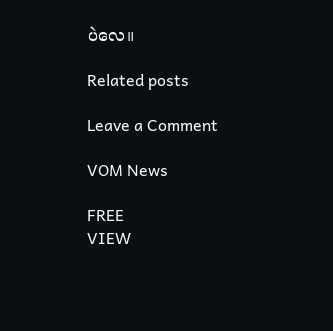ပဲလေ။

Related posts

Leave a Comment

VOM News

FREE
VIEW